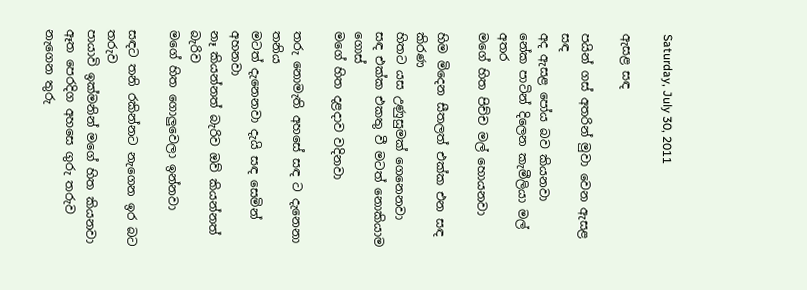Saturday, July 30, 2011

ඇසළ සඳ

පයින් ගස් අතරින් මුවා වෙන ඇසළ සඳ
අද ඇසළ පෝය බව කියනවා
නේක පාටින් දිලෙන කැමීලියා මල් අතර
මගේ හිත පිච්ච මල් හොයනවා

හිම මිදෙන සීතලත් එක්ක එන සඳ කිරණ
හිතට යස උණුසුමක් ගෙනෙනවා
සඳ එක්ක එකතු වී මටත් නොකියාම ගොස්
මගේ හිත දළදාව වදිනවා

තරු නොමැති අහසේ සඳ ට දැනෙනා තනිය
මටත් දැනෙනවා දැයි සඳ සෙමින් අහනවා
නෑ කියන්නත් බැරිව ඔව් කියන්නත් බැරිව
මගේ හිත ගොලුවෙලා ඉන්නවා

සඳට තනි රකින්නට නැගෙන ඉර බට තරුව
පායාවි ඉක්මනින් මගේ හිත කියනවා
ඈත පෙරදිග අහසෙ ගුරු තරුව නැගෙන තුරු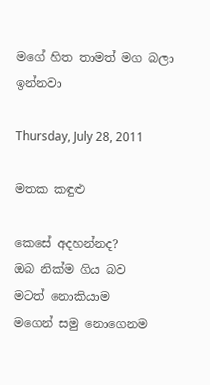මගේ හිත තාමත් මග බලා ඉන්නවා

Thursday, July 28, 2011

මතක කඳුළු

කෙසේ අදහන්නද?
ඔබ නික්ම ගිය බව
මටත් නොකියාම
මගෙන් සමු නොගෙනම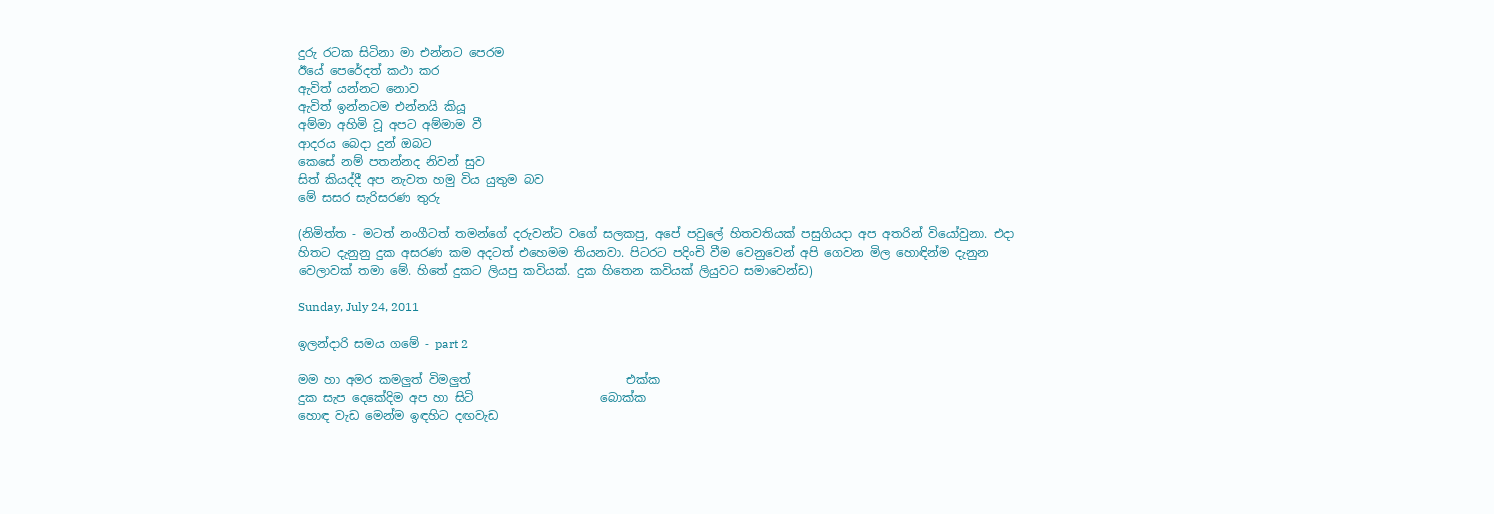දුරු රටක සිටිනා මා එන්නට පෙරම
ඊයේ පෙරේදත් කථා කර
ඇවිත් යන්නට නොව
ඇවිත් ඉන්නටම එන්නයි කියූ
අම්මා අහිමි වූ අපට අම්මාම වී
ආදරය බෙදා දුන් ඔබට
කෙසේ නම් පතන්නද නිවන් සුව
සිත් කියද්දී අප නැවත හමු විය යුතුම බව
මේ සසර සැරිසරණ තුරු

(නිමිත්ත - මටත් නංගීටත් තමන්ගේ දරුවන්ට වගේ සලකපු, අපේ පවුලේ හිතවතියක් පසුගියදා අප අතරින් වියෝවුනා. එදා හිතට දැනුනු දුක අසරණ කම අදටත් එහෙමම තියනවා. පිටරට පදිංචි වීම වෙනුවෙන් අපි ගෙවන මිල හොඳින්ම දැනුන වෙලාවක් තමා මේ. හිතේ දුකට ලියපු කවියක්. දුක හිතෙන කවියක් ලියුවට සමාවෙන්ඩ)

Sunday, July 24, 2011

ඉලන්දාරි සමය ගමේ - part 2

මම හා අමර කමලුත් විමලුත්                          එක්ක
දුක සැප දෙකේදිම අප හා සිටි                     බොක්ක
හොඳ වැඩ මෙන්ම ඉඳහිට දඟවැඩ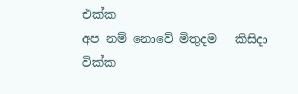එක්ක
අප නම් නොවේ මිතුදම   කිසිදා                      වික්ක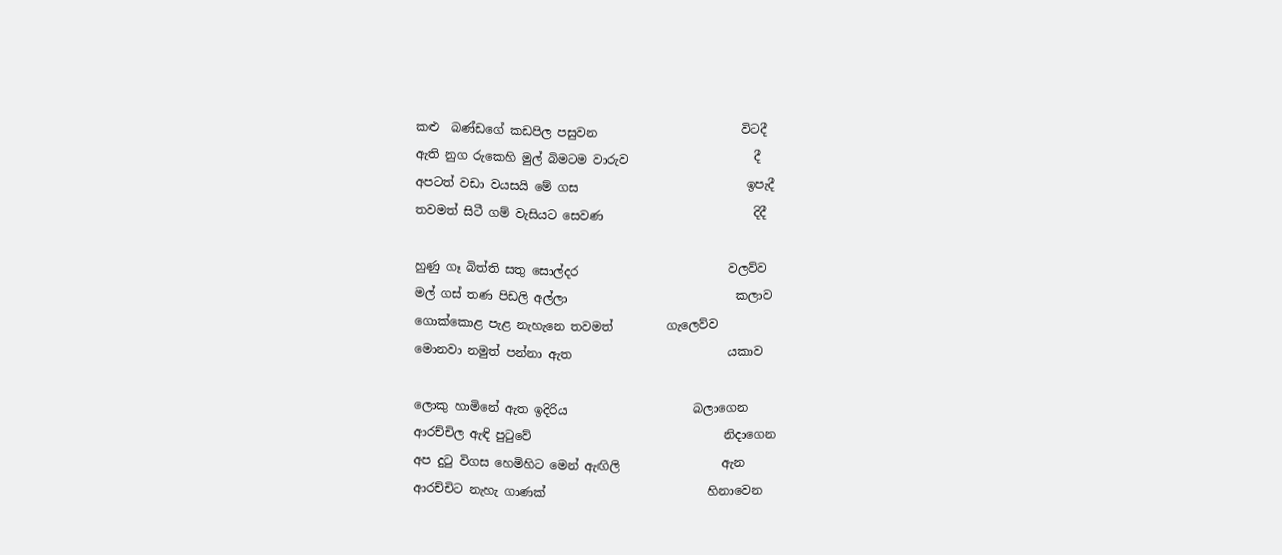කළු  බණ්ඩගේ කඩපිල පසුවන                        විටදී
ඇති නුග රුකෙහි මුල් බිමටම වාරුව                     දී
අපටත් වඩා වයසයි මේ ගස                            ඉපැදී
තවමත් සිටී ගම් වැසියට සෙවණ                         දිදී

හුණු ගෑ බිත්ති සතු සොල්දර                         වලව්ව
මල් ගස් තණ පිඩලි අල්ලා                            කලාව
ගොක්කොළ පැළ නැ‍හැනෙ තවමත්         ගැලෙව්ව
මොනවා නමුත් පන්නා ඇත                          යකාව

ලොකු හාමිනේ ඇත ඉදිරිය                     බලාගෙන
ආරච්චිල ඇඳි පුටුවේ                                නිදාගෙන
අප දුටු විගස හෙමිහිට මෙන් ඇඟිලි                 ඇන
ආරච්චිට නැහැ ගාණක්                           හිනාවෙන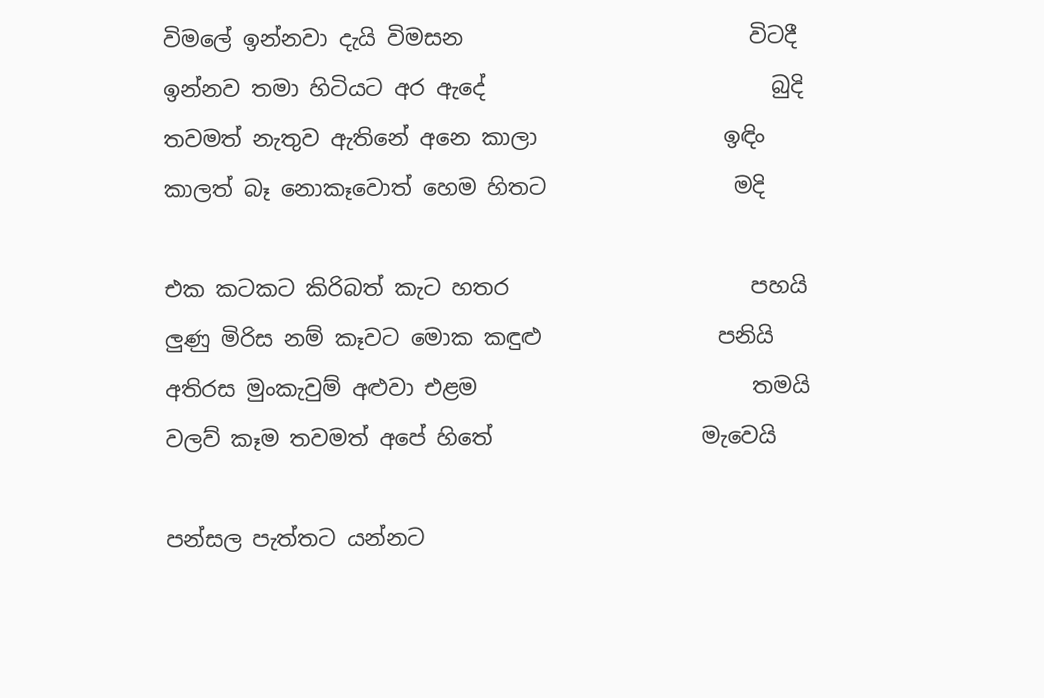විමලේ ඉන්නවා දැයි විමසන                          විටදී
ඉන්නව තමා හිටියට අර ඇදේ                          බුදි
තවමත් නැතුව ඇතිනේ අනෙ කාලා                 ඉඳිං
කාලත් බෑ නොකෑවොත් හෙම හිතට                 මදි

එක කටකට කිරිබත් කැට හතර                      පහයි
ලුණු මිරිස නම් කෑවට මොක කඳුළු                පනියි
අතිරස මුංකැවුම් අළුවා එළම                         තමයි
වලව් කෑම තවමත් අපේ හිතේ                   මැවෙයි

පන්සල පැත්තට යන්නට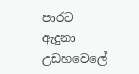පාරට                    ඇදුනා
උඩහවෙලේ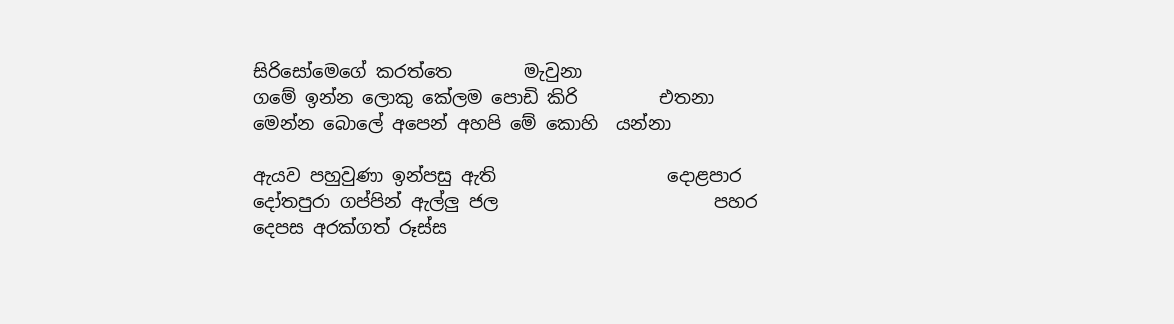සිරිසෝමෙගේ කරත්තෙ        මැවුනා
ගමේ ඉන්න ලොකු කේලම පොඩි කිරි         එතනා
මෙන්න බොලේ අපෙන් අහපි මේ කොහි  යන්නා

ඇයව පහුවුණා ඉන්පසු ඇති                   දොළපාර
දෝතපුරා ගප්පින් ඇල්ලු ජල                        පහර
දෙපස අරක්ගත් රූස්ස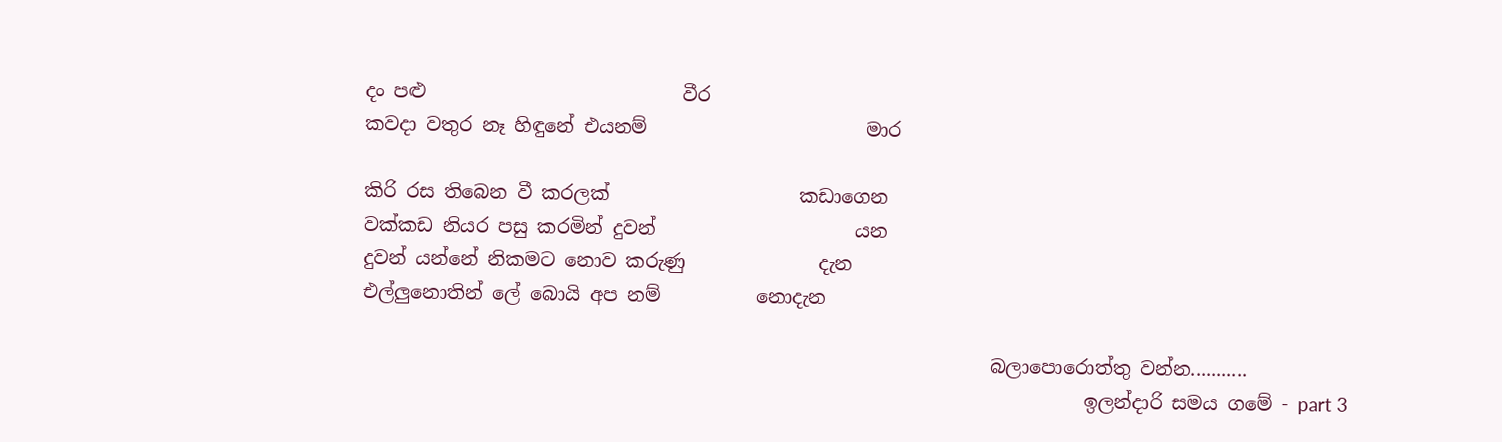දං පළු                           වීර
කවදා වතුර නෑ හිඳුනේ එයනම්                       මාර

කිරි රස තිබෙන වී කරලක්                    කඩාගෙන
වක්කඩ නියර පසු කරමින් දුවන්                     යන
දුවන් යන්නේ නිකමට නොව ‍කරුණු              දැන
එල්ලුනොතින් ලේ බොයි අප නම්          නොදැන

                                                                  බලාපොරොත්තු වන්න...........
                                                                            ඉලන්දාරි සමය ගමේ - part 3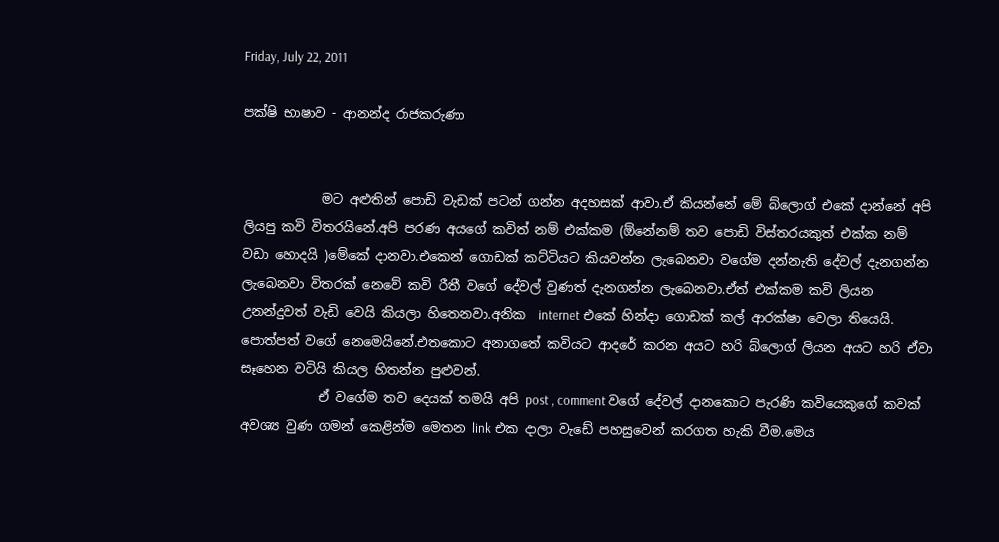Friday, July 22, 2011

පක්ෂි භාෂාව - ආනන්ද රාජකරුණා


            මට අළුතින් පොඩි වැඩක් පටන් ගන්න අදහසක් ආවා.ඒ කියන්නේ මේ බ්ලොග් එකේ දාන්නේ අපි ලියපු කවි විතරයිනේ.අපි පරණ අයගේ කවිත් නම් එක්කම (ඕනේනම් තව පොඩි විස්තරයකුත් එක්ක නම් වඩා හොදයි )මේකේ දානවා.එකෙන් ගොඩක් කට්ටියට කියවන්න ලැබෙනවා වගේම දන්නැති දේවල් දැනගන්න ලැබෙනවා විතරක් නෙවේ කවි රීතී වගේ දේවල් වුණත් දැනගන්න ලැබෙනවා.ඒත් එක්කම කවි ලියන උනන්දුවත් වැඩි වෙයි කියලා හිතෙනවා.අනික  internet එකේ හින්දා ගොඩක් කල් ආරක්ෂා වෙලා තියෙයි. පොත්පත් වගේ නෙමෙයිනේ.එතකොට අනාගතේ කවියට ආදරේ කරන අයට හරි බ්ලොග් ලියන අයට හරි ඒවා සෑහෙන වටියි කියල හිතන්න පුළුවන්.
            ඒ වගේම තව දෙයක් තමයි අපි post , comment වගේ දේවල් දානකොට පැරණි කවියෙකුගේ කවක් අවශ්‍ය වුණ ගමන් කෙළින්ම මෙතන link එක දාලා වැඩේ පහසුවෙන් කරගත හැකි වීම.මෙය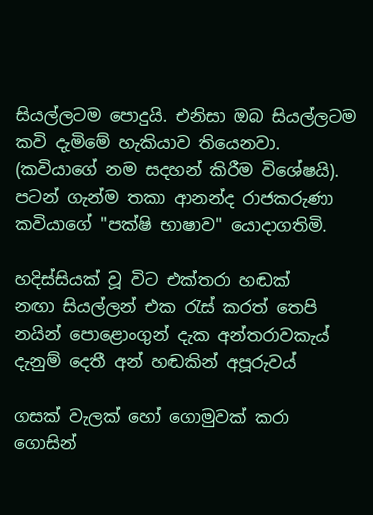සියල්ලටම පොදුයි. එනිසා ඔබ සියල්ලටම කවි දැමිමේ හැකියාව තියෙනවා. (කවියාගේ නම සදහන් කිරීම විශේෂයි). පටන් ගැන්ම තකා ආනන්ද රාජකරුණා කවියාගේ "පක්ෂි භාෂාව" යොදාගතිමි.

හදිස්සියක් වූ විට එක්තරා හඬක්
නඟා සියල්ලන් එක රැස් කරත් තෙපි
නයින් පොළොංගුන් දැක අන්තරාවකැය්
දැනුම් දෙතී අන් හඬකින් අපූරුවය්

ගසක් වැලක් හෝ ගොමුවක් කරා ගොසින්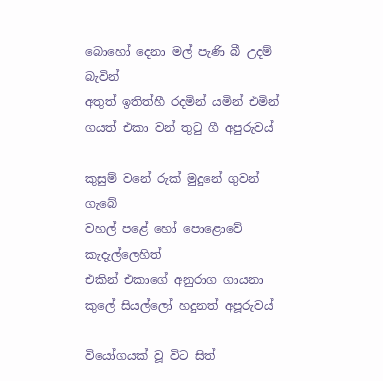බොහෝ දෙනා මල් පැණි බී උදම් බැවින්
අතුත් ඉතිත්හී රදමින් යමින් එමින්
ගයත් එකා වන් තුටු ගී අපුරුවය්

කුසුම් වනේ රුක් මුදුනේ ගුවන් ගැබේ
වහල් පළේ හෝ පොළොවේ කැදැල්ලෙහිත්
එකින් එකාගේ අනුරාග ගායනා
කුලේ සියල්ලෝ හදුනත් අපූරුවය්

වියෝගයක් වූ විට සිත්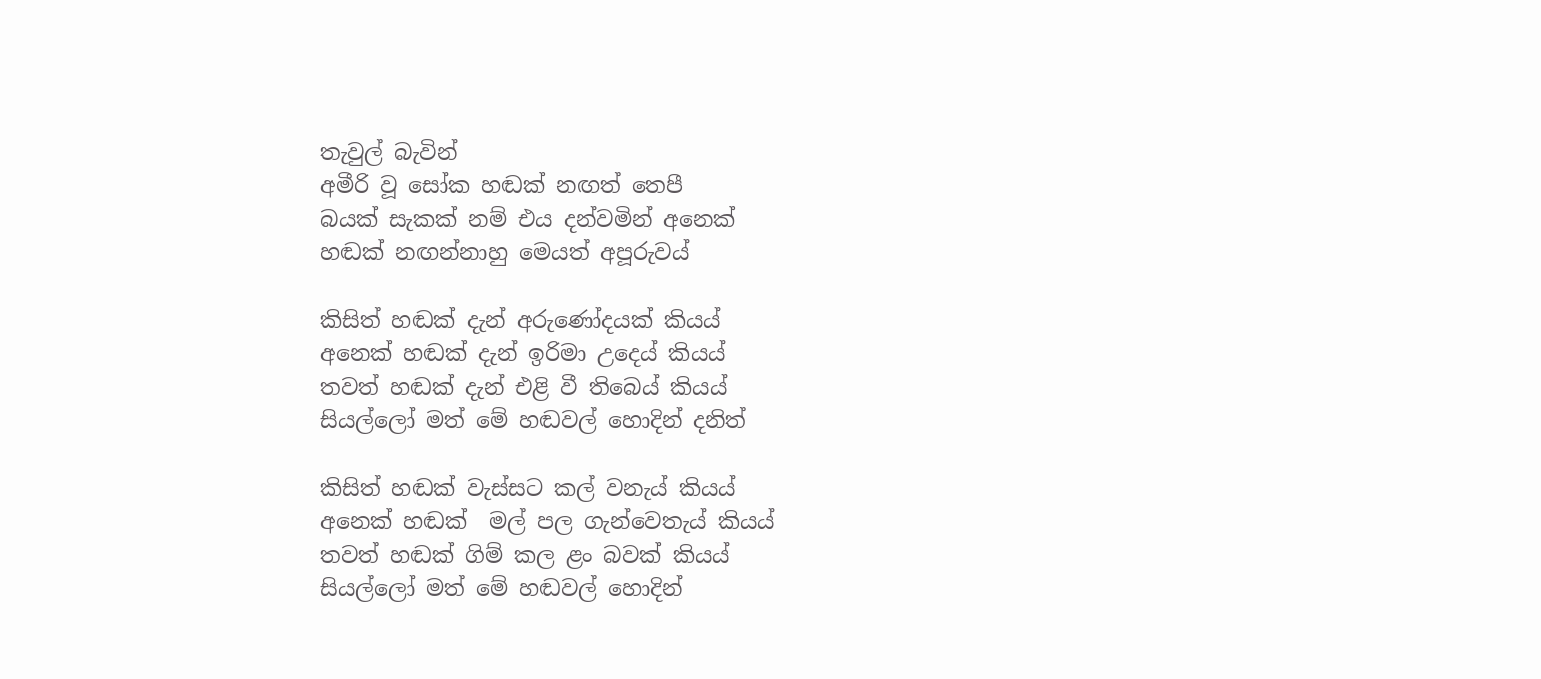තැවුල් බැවින්
අමීරි වූ සෝක හඬක් නඟත් තෙපී
බයක් සැකක් නම් එය දන්වමින් අනෙක්
හඬක් නඟන්නාහු මෙයත් අපූරුවය්

කිසිත් හඬක් දැන් අරුණෝදයක් කියය්
අනෙක් හඬක් දැන් ඉරිමා උදෙය් කියය්
තවත් හඬක් දැන් එළි වී තිබෙය් කියය්
සියල්ලෝ මත් මේ හඬවල් හොදින් දනිත්

කිසිත් හඬක් වැස්සට කල් වනැය් කියය්
අනෙක් හඬක්  මල් පල ගැන්වෙතැය් කියය්
තවත් හඬක් ගිම් කල ළං බවක් කියය්
සියල්ලෝ මත් මේ හඬවල් හොදින්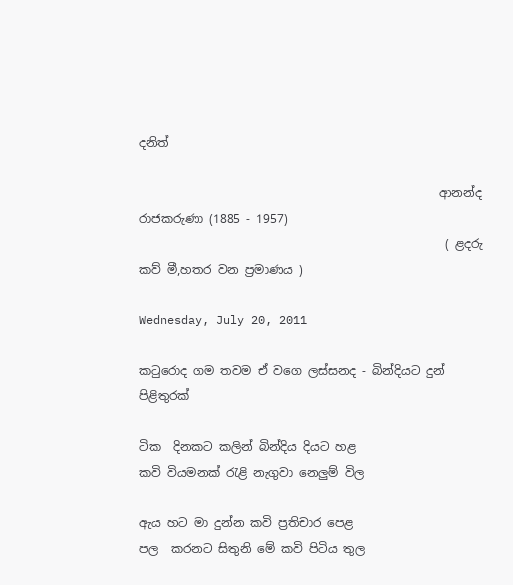දනිත්

                                                  ආනන්ද රාජකරුණා (1885 - 1957)
                                                   ( ළදරු කව් මී,හතර වන ප්‍රමාණය )

Wednesday, July 20, 2011

කටුරොද ගම තවම ඒ වගෙ ලස්සනද - බින්දියට දුන් පිළිතුරක්

ටික  දිනකට කලින් බින්දිය දියට හළ
කවි වියමනක් රැළි නැගුවා නෙලුම් විල

ඇය හට මා දුන්න කවි ප්‍රතිචාර පෙළ
පල  කරනට සිතුනි මේ කවි පිටිය තුල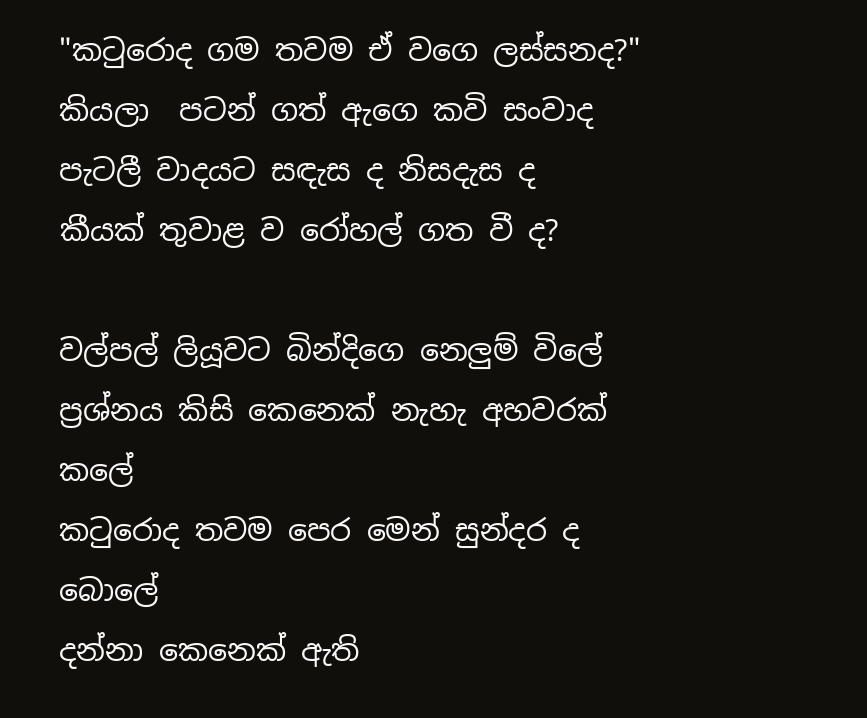"කටුරොද ගම තවම ඒ වගෙ ලස්සනද?"
කියලා  පටන් ගත් ඇගෙ කවි සංවාද
පැටලී වාදයට සඳැස ද නිසදැස ද
කීයක් තුවාළ ව රෝහල් ගත වී ද?

වල්පල් ලියූවට බින්දිගෙ නෙලුම් විලේ
ප්‍රශ්නය කිසි කෙනෙක් නැහැ අහවරක් කලේ
කටුරොද තවම පෙර මෙන් සුන්දර ද බොලේ
දන්නා කෙනෙක් ඇති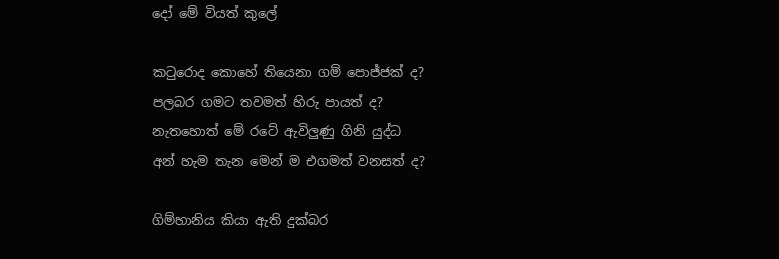දෝ මේ වියත් කුලේ

කටුරොද කොහේ තියෙනා ගම් පොජ්ජක් ද?
පලබර ගමට තවමත් හිරු පායත් ද?
නැතහොත් මේ රටේ ඇවිලුණු ගිනි යුද්ධ
අන් හැම තැන මෙන් ම එගමත් වනසත් ද?

ගිම්හානිය කියා ඇති දුක්බර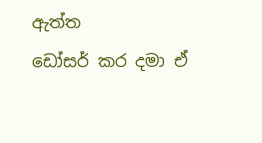ඇත්ත
ඩෝසර් කර දමා ඒ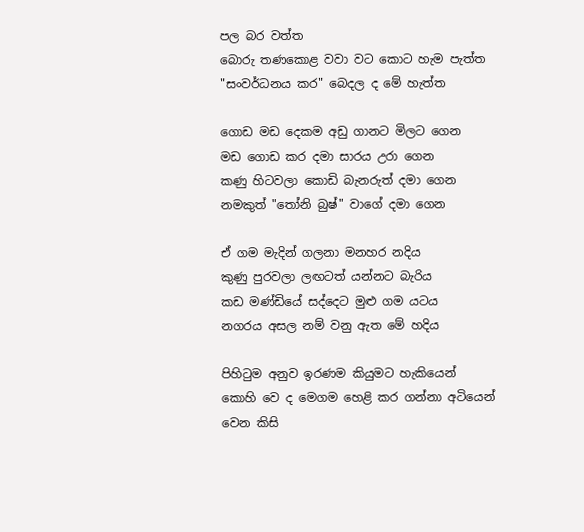පල බර වත්ත
බොරු තණකොළ වවා වට කොට හැම පැත්ත
"සංවර්ධනය කර" බෙදල ද මේ හැත්ත

ගොඩ මඩ දෙකම අඩු ගානට මිලට ගෙන
මඩ ගොඩ කර දමා සාරය උරා ගෙන
කණු හිටවලා කොඩි බැනරුත් දමා ගෙන
නමකුත් "තෝනි බුෂ්" වාගේ දමා ගෙන

ඒ ගම මැදින් ගලනා මනහර නදිය
කුණු පුරවලා ලඟටත් යන්නට බැරිය
කඩ මණ්ඩියේ සද්දෙට මුළු ගම යටය
නගරය අසල නම් වනු ඇත මේ හදිය

පිහිටුම අනුව ඉරණම කියුමට හැකියෙන්
කොහි වෙ ද මෙගම හෙළි කර ගන්නා අටියෙන්
වෙන කිසි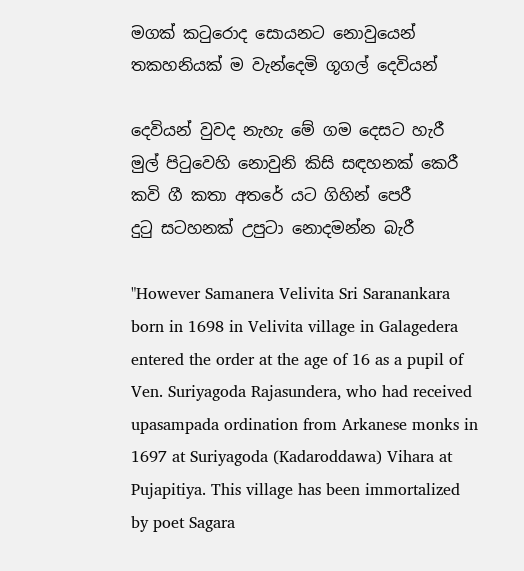මගක් කටුරොද සොයනට නොවුයෙන්
තකහනියක් ම වැන්දෙමි ගූගල් දෙවියන්

දෙවියන් වුවද නැහැ මේ ගම දෙසට හැරී
මුල් පිටුවෙහි නොවුනි කිසි සඳහනක් කෙරී
කවි ගී කතා අතරේ යට ගිහින් පෙරී
දුටු සටහනක් උපුටා නොදමන්න බැරී

"However Samanera Velivita Sri Saranankara born in 1698 in Velivita village in Galagedera entered the order at the age of 16 as a pupil of Ven. Suriyagoda Rajasundera, who had received upasampada ordination from Arkanese monks in 1697 at Suriyagoda (Kadaroddawa) Vihara at Pujapitiya. This village has been immortalized by poet Sagara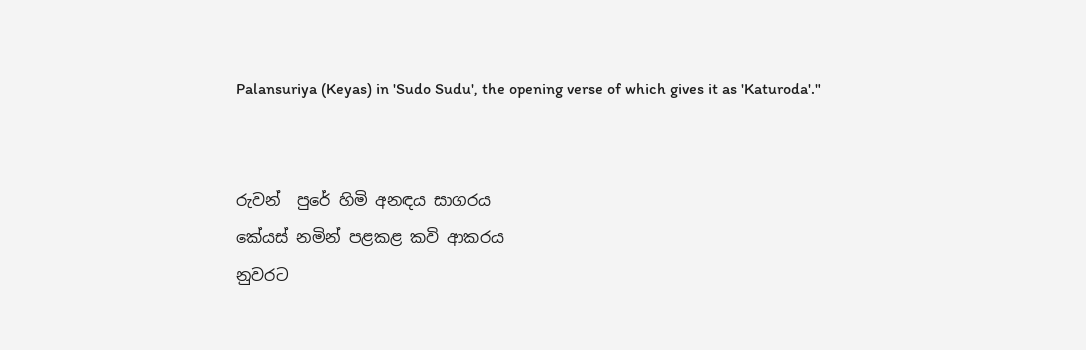Palansuriya (Keyas) in 'Sudo Sudu', the opening verse of which gives it as 'Katuroda'."


රුවන්  පුරේ හිමි අනඳය සාගරය
කේයස් නමින් පළකළ කවි ආකරය
නුවරට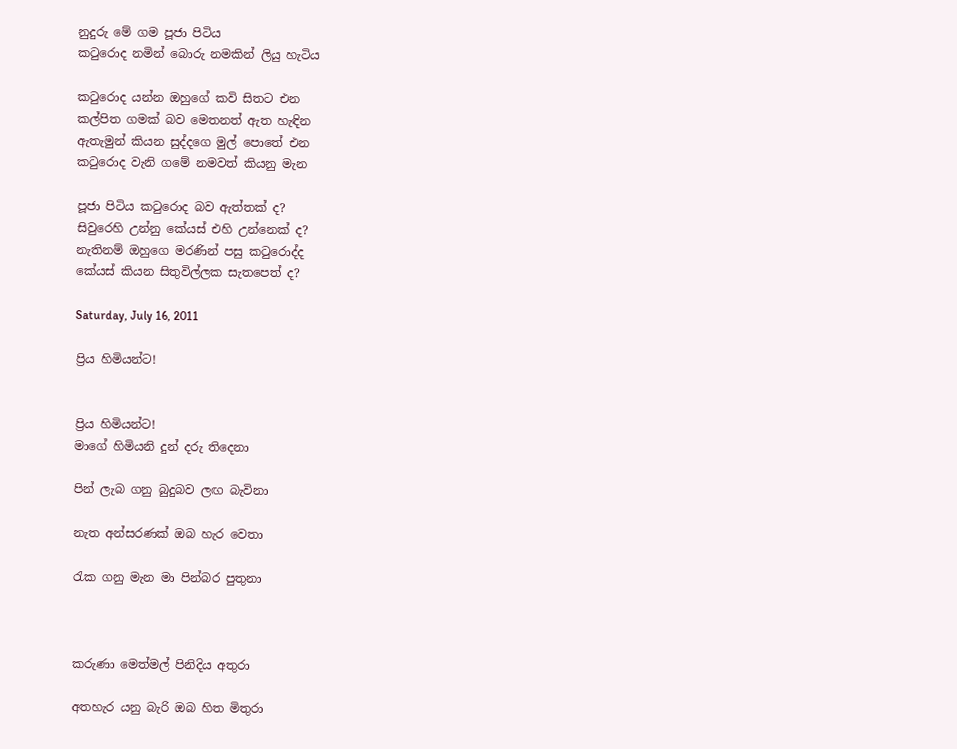නුදුරු මේ ගම පූජා පිටිය
කටුරොද නමින් බොරු නමකින් ලියු හැටිය

කටුරොද යන්න ඔහුගේ කවි සිතට එන
කල්පිත ගමක් බව මෙතනත් ඇත හැඳින
ඇතැමුන් කියන සුද්දගෙ මුල් පොතේ එන
කටුරොද වැනි ගමේ නමවත් කියනු මැන

පූජා පිටිය කටුරොද බව ඇත්තක් ද?
සිවුරෙහි උන්නු කේයස් එහි උන්නෙක් ද?
නැතිනම් ඔහුගෙ මරණින් පසු කටුරොද්ද
කේයස් කියන සිතුවිල්ලක සැතපෙත් ද?

Saturday, July 16, 2011

ප්‍රිය හිමියන්ට!


ප්‍රිය හිමියන්ට!
මාගේ හිමියනි දුන් දරු තිදෙනා

පින් ලැබ ගනු බුදුබව ලඟ බැවිනා

නැත අන්සරණක් ඔබ හැර වෙතා

රැක ගනු මැන මා පින්බර පුතුනා



කරුණා මෙත්මල් පිනිදිය අතුරා

අතහැර යනු බැරි ඔබ හිත මිතුරා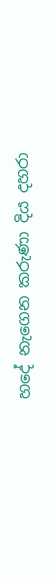හදේ නැගෙන කරුණා දිය දහරා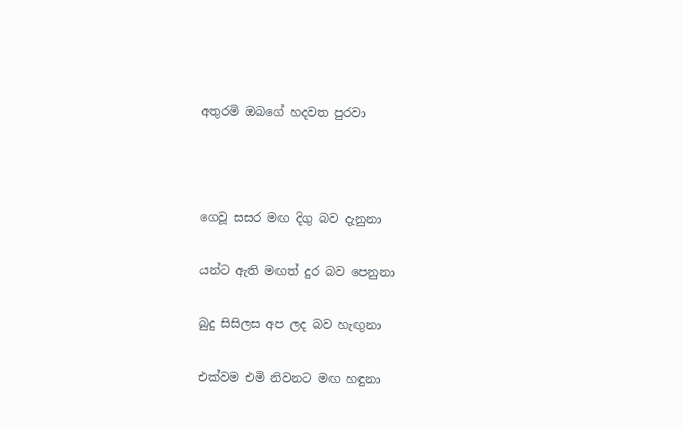අතුරමි ඔබගේ හදවත පුරවා



ගෙවූ සසර මඟ දිගු බව දැනුනා

යන්ට ඇති මඟත් දුර බව පෙනුනා

බුදු සිසිලස අප ලද බව හැඟුනා

එක්වම එමි නිවනට මඟ හඳුනා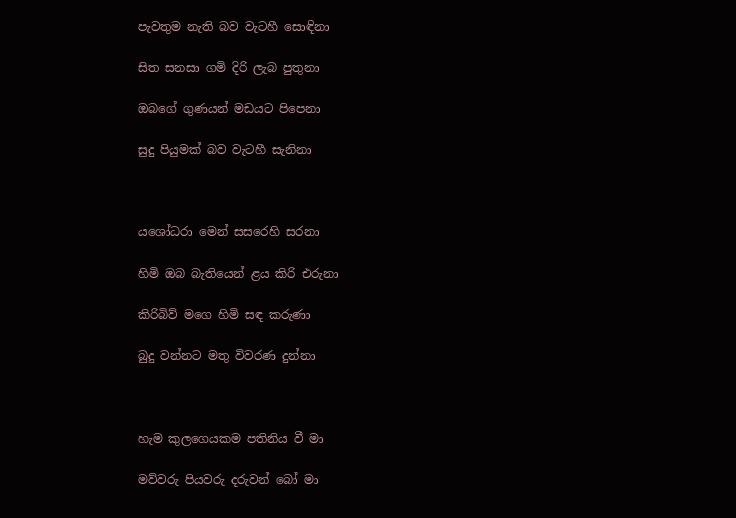පැවතුම නැති බව වැටහී සොඳිනා

සිත සනසා ගමි දිරි ලැබ පුතුනා

ඔබගේ ගුණයන් මඩයට පිපෙනා

සුදු පියුමක් බව වැටහී සැනිනා



යශෝධරා මෙන් සසරෙහි සරනා

හිමි ඔබ බැතියෙන් ළය කිරි එරුනා

කිරිබිව් මගෙ හිමි සඳ කරුණා

බුදු වන්නට මතු විවරණ දුන්නා



හැම කුලගෙයකම පතිනිය වී මා

මව්වරු පියවරු දරුවන් බෝ මා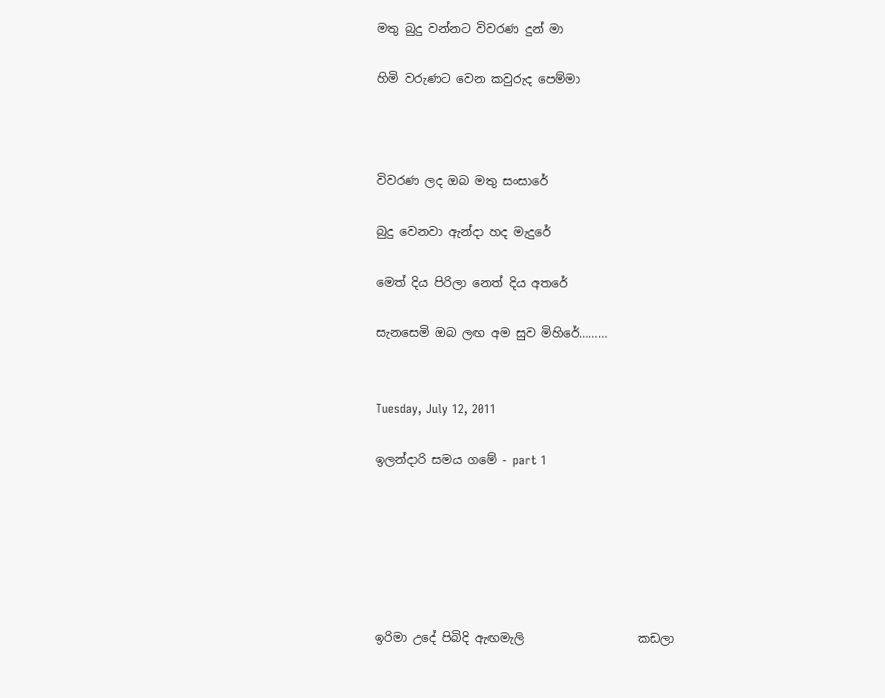මතු බුදු වන්නට විවරණ දුන් මා

හිමි වරුණට වෙන කවුරුද පෙම්මා



විවරණ ලද ඔබ මතු සංසාරේ

බුදු වෙනවා ඇන්දා හද මැදුරේ

මෙත් දිය පිරිලා නෙත් දිය අතරේ

සැනසෙමි ඔබ ලඟ අම සුව මිහිරේ………


Tuesday, July 12, 2011

ඉලන්දාරි සමය ගමේ - part 1






ඉරිමා උදේ පිබිදි ඇඟමැලි                   කඩලා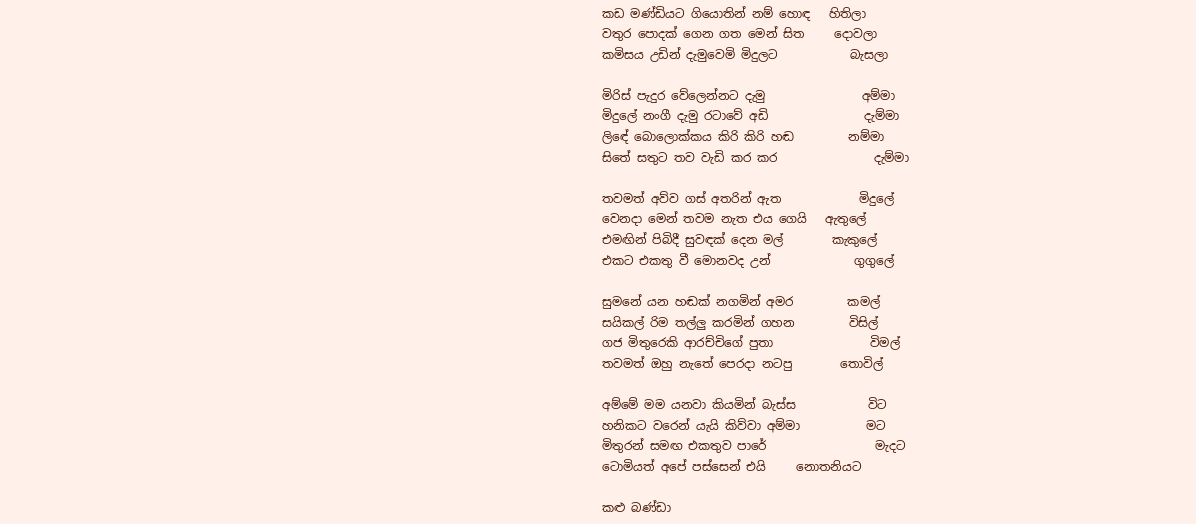කඩ මණ්ඩියට ගියොතින් නම් හොඳ   හිතිලා
වතුර පොදක් ගෙන ගත මෙන් සිත     දොවලා
කමිසය උඩින් දැමුවෙමි මිදුලට            බැසලා

මිරිස් පැදුර වේලෙන්නට දැමු                අම්මා
මිදුලේ නංගී දැමු රටාවේ අඩි                දැම්මා
ලි‍‍‍‍ඳේ බොලොක්කය කිරි කිරි හඬ         නම්මා
සිතේ සතුට තව වැඩි කර කර                දැම්මා

තවමත් අව්ව ගස් අතරින් ඇත             මිදුලේ
වෙනදා මෙන් තවම නැත එය ගෙයි   ඇතුලේ
එමඟින් පිබිදී සුවඳක් දෙන මල්        කැකුලේ
එකට එකතු වී මොනවද උන්              ගුගුලේ

සුමනේ යන හඬක් නගමින් අමර         කමල්
සයිකල් රිම තල්ලු කරමින් ගහන         විසිල්
ගජ මිතුරෙකි ආරච්චිගේ පුතා                විමල්
තවමත් ඔහු නැතේ පෙරදා නටපු        තොවිල්

අම්මේ මම යනවා කියමින් බැස්ස            විට
හනිකට වරෙන් යැයි කිව්වා අම්මා           මට
මිතුරන් සමඟ එකතුව පාරේ                  මැදට
ටොමියත් අපේ පස්සෙන් එයි     නොතනියට

කළු බණ්ඩා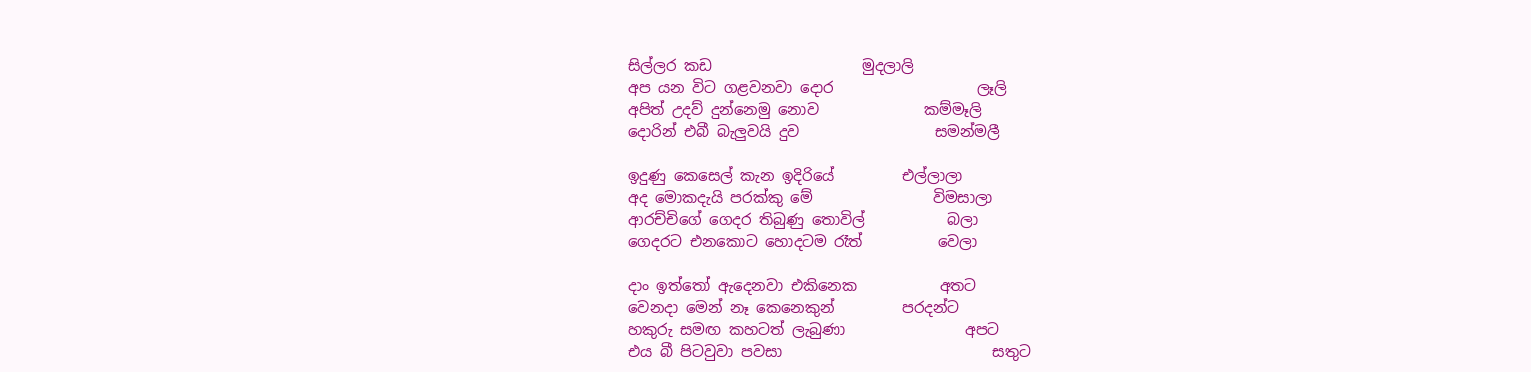සිල්ලර කඩ                    මුදලාලි
අප යන විට ගළවනවා දොර                   ලෑලි
අපිත් උදව් දුන්නෙමු නොව              කම්මෑලි
දොරින් එබී බැලුවයි දුව                  සමන්මලී

ඉදුණු කෙසෙල් කැන ඉදිරියේ         එල්ලාලා
අද මොකදැයි පරක්කු මේ                විමසාලා
ආරච්චිගේ ගෙදර තිබුණු තොවිල්           බලා
ගෙදරට එනකොට හොදටම රෑත්          වෙලා

දාං ඉත්තෝ ඇදෙනවා එකිනෙක           අතට
වෙනදා මෙන් නෑ කෙනෙකුන්         පරදන්ට
හකුරු සමඟ කහටත් ලැබුණා                අපට
එය බී පිටවුවා පවසා                            සතුට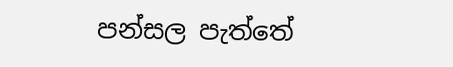පන්සල පැත්තේ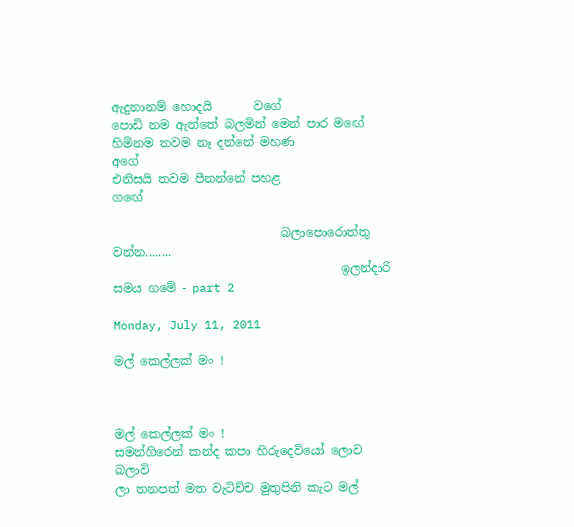ඇදුනානම් හොදයි       වගේ
පොඩි නම ඇත්තේ බලමින් මෙන් පාර ම‍ඟේ
හිමිනම තවම නෑ දන්නේ මහණ            අගේ
එනිසයි තවම පීනන්නේ පහළ              ගඟේ

                            බලාපොරොත්තු වන්න........
                                      ඉලන්දාරි සමය ගමේ - part 2

Monday, July 11, 2011

මල් කෙල්ලක් මං !



මල් කෙල්ලක් මං !
සමන්ගිරෙන් කන්ද කපා හිරුදෙවියෝ ලොව බලාවි
ලා තනපත් මත වැටිච්ච මුතුපිනි කැට මල්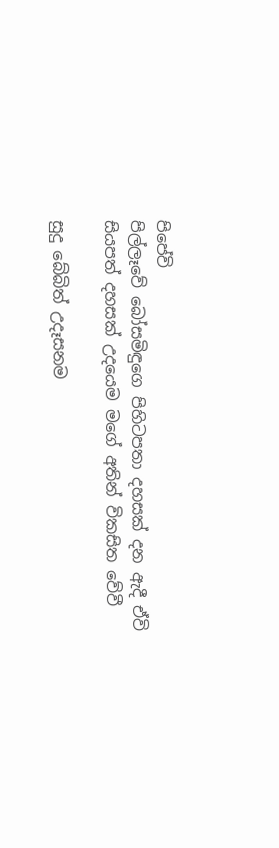පිපේවි
පිල්ලෑවේ බෝසමිඳුගෙ පිහිටපතා දහසක් දන ඇදී ඒවි
සියපත් දහසක් උදයෙම මගේ අතින් විකසිත වේවී

සුදු බේබිත් උදෑසනම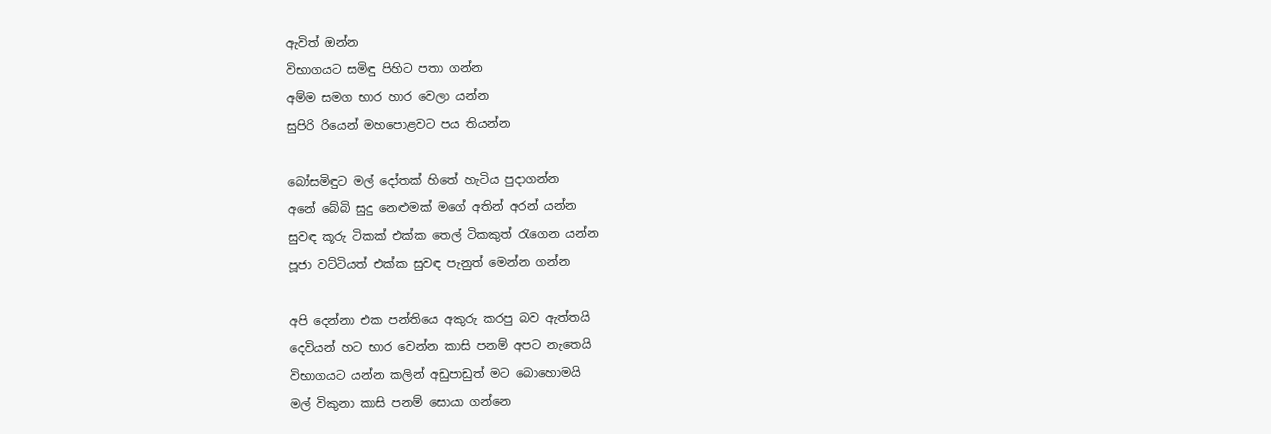ඇවිත් ඔන්න
විභාගයට සමිඳු පිහිට පතා ගන්න
අම්ම සමග භාර හාර වෙලා යන්න
සුපිරි රියෙන් මහපොළවට පය තියන්න

බෝසමිඳුට මල් දෝතක් හිතේ හැටිය පුදාගන්න
අනේ බේබි සුදු නෙළුමක් මගේ අතින් අරන් යන්න
සුවඳ කූරු ටිකක් එක්ක තෙල් ටිකකුත් රැගෙන යන්න
පූජා වට්ටියත් එක්ක සුවඳ පැනුත් මෙන්න ගන්න

අපි දෙන්නා එක පන්තියෙ අකුරු කරපු බව ඇත්තයි
දෙවියන් හට භාර වෙන්න කාසි පනම් අපට නැතෙයි
විභාගයට යන්න කලින් අඩුපාඩුත් මට බොහොමයි
මල් විකුනා කාසි පනම් සොයා ගන්නෙ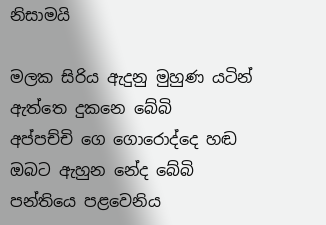නිසාමයි

මලක සිරිය ඇදුනු මුහුණ යටින් ඇත්තෙ දුකනෙ බේබි
අප්පච්චි ගෙ ගොරොද්දෙ හඬ ඔබට ඇහුන නේද බේබි
පන්තියෙ පළවෙනිය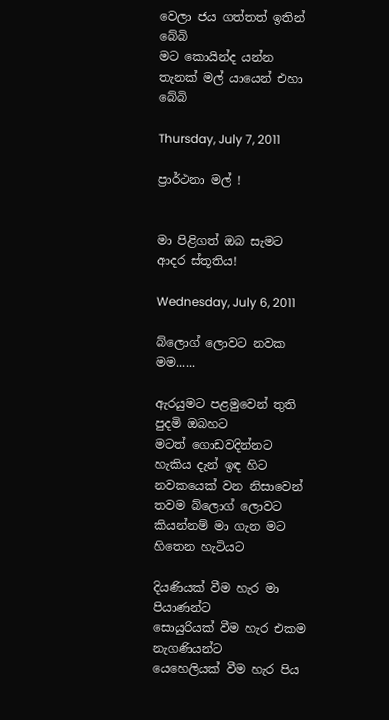වෙලා ජය ගත්තත් ඉතින් බේබි
මට කොයින්ද යන්න තැනක් මල් යායෙන් එහා බේබි

Thursday, July 7, 2011

ප්‍රාර්ථනා මල් !


මා පිළිගත් ඔබ සැමට ආදර ස්තූතිය!

Wednesday, July 6, 2011

බ්ලොග් ලොවට නවක මම......

ඇරයුමට පළමුවෙන් තුති පුදමි ඔබහට
මටත් ගොඩවදින්නට හැකිය දැන් ඉඳ හිට
නවකයෙක් වන නිසාවෙන් තවම බ්ලොග් ලොවට
කියන්නම් මා ගැන මට හිතෙන හැටියට

දියණියක් වීම හැර මා පියාණන්ට
සොයුරියක් වීම හැර එකම නැගණියන්ට
යෙහෙලියක් වීම හැර පිය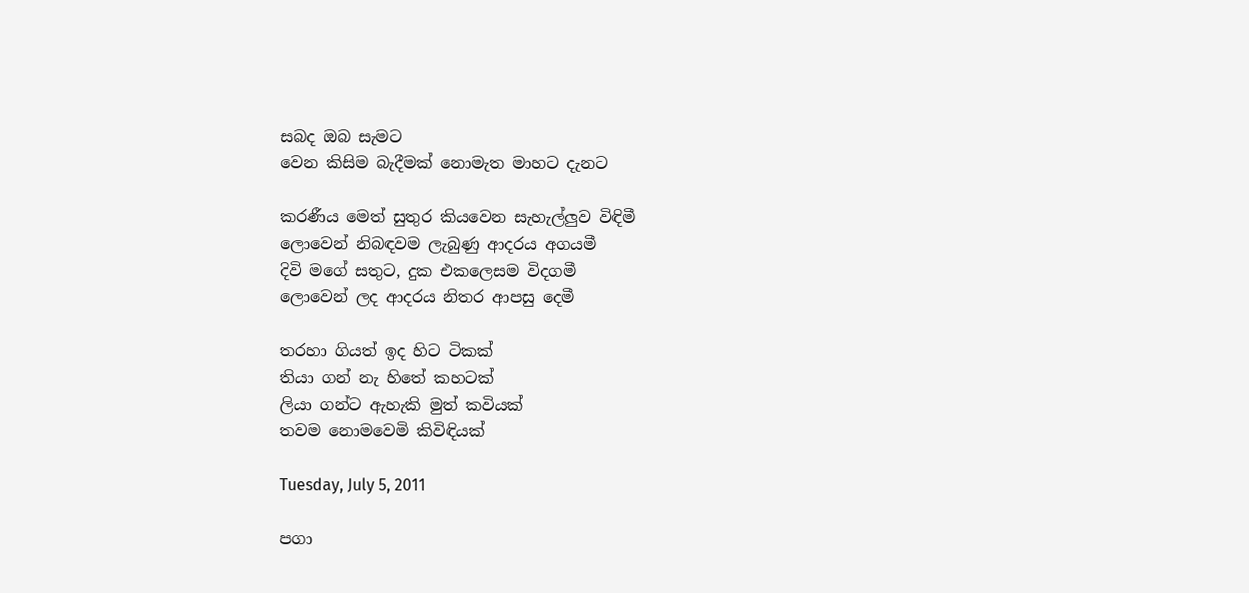සබද ඔබ සැමට
වෙන කිසිම බැදීමක් නොමැත මාහට දැනට

කරණීය මෙත් සුතුර කියවෙන සැහැල්ලුව විඳිමී
ලොවෙන් නිබඳවම ලැබුණු ආදරය අගයමී
දිවි මගේ සතුට, දුක එකලෙසම විදගමී
ලොවෙන් ලද ආදරය නිතර ආපසු දෙමී

තරහා ගියත් ඉද හිට ටිකක්
තියා ගන් නැ හිතේ කහටක්
ලියා ගන්ට ඇහැකි මුත් කවියක්
තවම නොමවෙමි කිවිඳියක්

Tuesday, July 5, 2011

පගා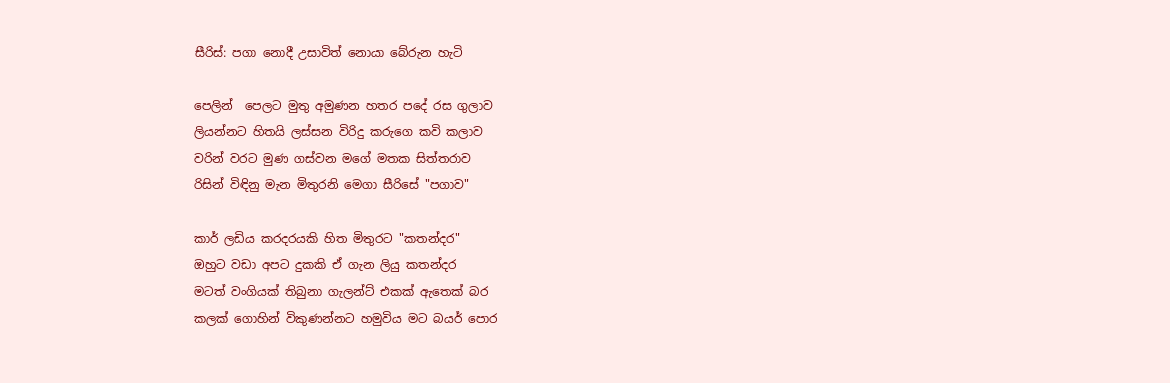සීරිස්: පගා නොදී උසාවිත් නොයා බේරුන හැටි

පෙලින්  පෙලට මුතු අමුණන හතර පදේ රස ගුලාව
ලියන්නට හිතයි ලස්සන විරිදු කරුගෙ කවි කලාව
වරින් වරට මුණ ගස්වන මගේ මතක සිත්තරාව
රිසින් විඳිනු මැන මිතුරනි මෙගා සීරිසේ "පගාව"

කාර් ලඩිය කරදරයකි හිත මිතුරට "කතන්දර"
ඔහුට වඩා අපට දුකකි ඒ ගැන ලියු කතන්දර
මටත් වංගියක් තිබුනා ගැලන්ට් එකක් ඇතෙක් බර
කලක් ගොහින් විකුණන්නට හමුවිය මට බයර් පොර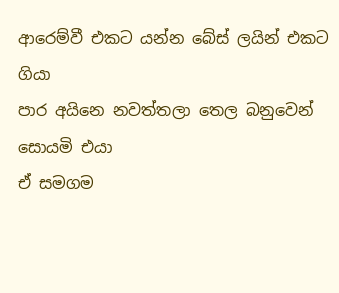ආරෙම්වී එකට යන්න බේස් ලයින් එකට ගියා
පාර අයිනෙ නවත්තලා තෙල බනුවෙන් සොයමි එයා
ඒ සමගම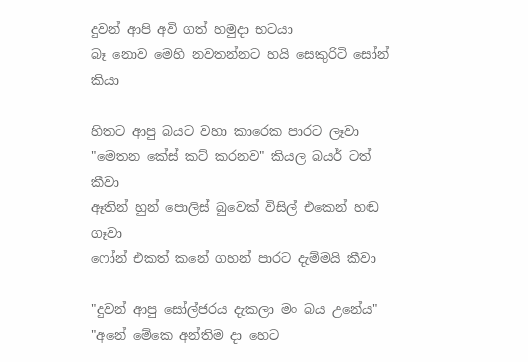දුවන් ආපි අවි ගත් හමුදා භටයා
බෑ නොව මෙහි නවතන්නට හයි සෙකුරිටි සෝන් කියා

හිතට ආපු බයට වහා කාරෙක පාරට ලෑවා
"මෙතන කේස් කට් කරනව" කියල බයර් ටත් කීවා
ඈතින් හුන් පොලිස් බුවෙක් විසිල් එකෙන් හඬ ගෑවා
ෆෝන් එකත් කනේ ගහන් පාරට දැම්මයි කීවා

"දුවන් ආපු සෝල්ජරය දැකලා මං බය උනේය"
"අනේ මේකෙ අන්තිම දා හෙට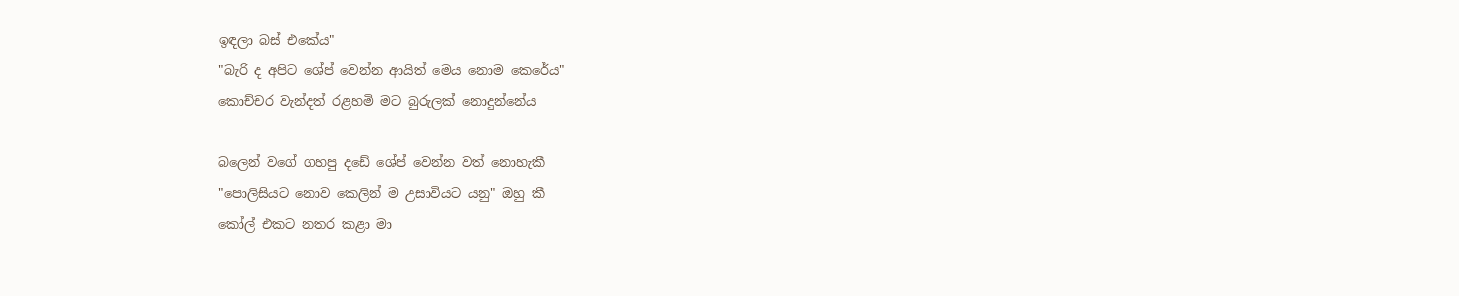ඉඳලා බස් එකේය"
"බැරි ද අපිට ශේප් වෙන්න ආයිත් මෙය නොම කෙරේය"
කොච්චර වැන්දත් රළහමි මට බුරුලක් නොදුන්නේය

බලෙන් වගේ ගහපු දඩේ ශේප් වෙන්න වත් නොහැකී
"පොලිසියට නොව කෙලින් ම උසාවියට යනු" ඔහු කී
කෝල් එකට නතර කළා මා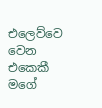එලෙව්වෙ වෙන එකෙකී
මගේ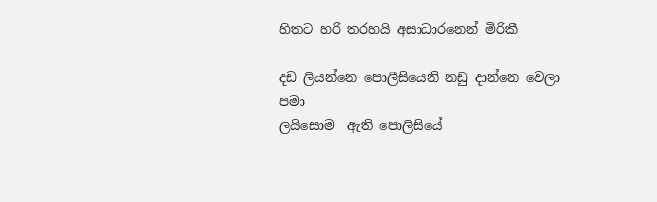හිතට හරි තරහයි අසාධාරනෙන් මිරිකී

දඩ ලියන්නෙ පොලීසියෙනි නඩු දාන්නෙ වෙලා පමා
ලයිසොම  ඇති පොලිසියේ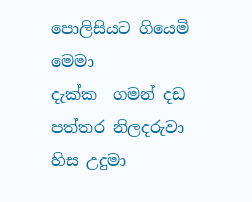පොලිසියට ගියෙමි මෙමා
දැක්ක  ගමන් දඩ පත්තර නිලදරුවා හිස උදුමා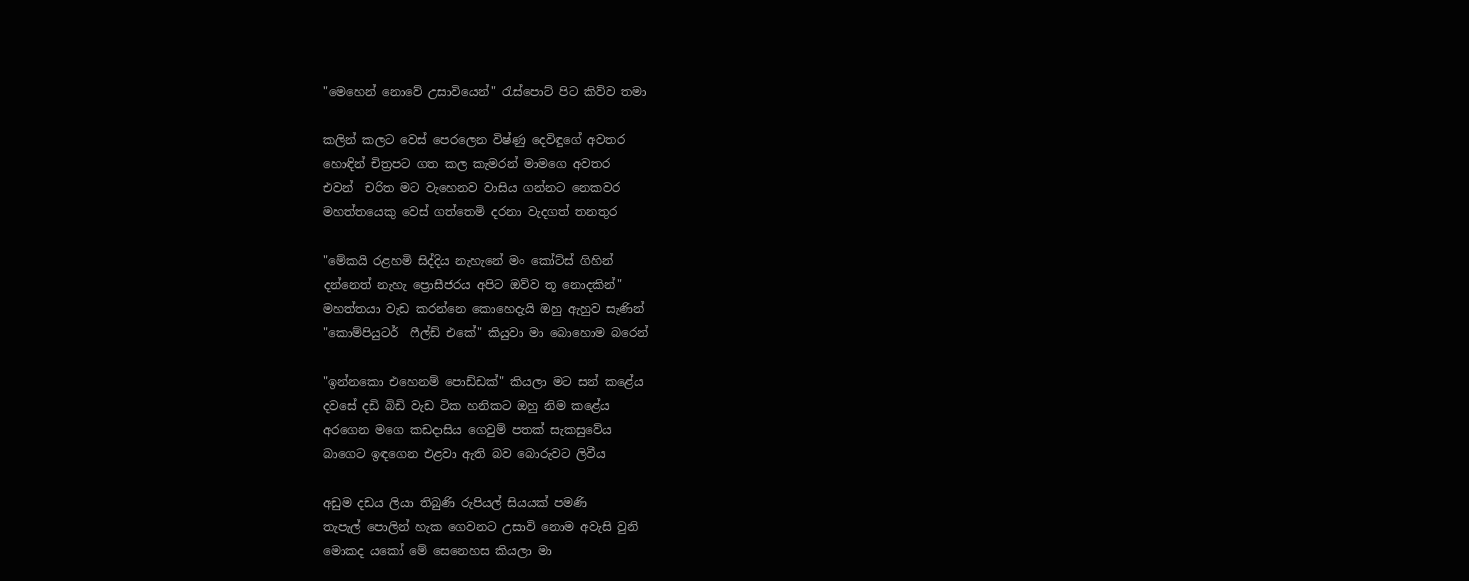"මෙහෙන් නොවේ උසාවියෙන්" රැස්පොට් පිට කිව්ව තමා

කලින් කලට වෙස් පෙරලෙන විෂ්ණු දෙවිඳුගේ අවතර
හොඳින් චිත්‍රපට ගත කල කැමරන් මාමගෙ අවතර
එවන්  චරිත මට වැහෙනව වාසිය ගන්නට නෙකවර
මහත්තයෙකු වෙස් ගත්තෙමි දරනා වැදගත් තනතුර

"මේකයි රළහමි සිද්දිය නැහැනේ මං කෝට්ස් ගිහින්
දන්නෙත් නැහැ ප්‍රොසීජරය අපිට ඔව්ව තූ නොදකින්"
මහත්තයා වැඩ කරන්නෙ කොහෙදැයි ඔහු ඇහුව සැණින්
"කොම්පියුටර්  ෆීල්ඩ් එකේ" කියුවා මා බොහොම බරෙන්

"ඉන්නකො එහෙනම් පොඩ්ඩක්" කියලා මට සන් කළේය
දවසේ දඩි බිඩි වැඩ ටික හනිකට ඔහු නිම කළේය
අරගෙන මගෙ කඩදාසිය ගෙවුම් පතක් සැකසුවේය
බාගෙට ඉඳගෙන එළවා ඇති බව බොරුවට ලිවීය

අඩුම දඩය ලියා තිබුණි රුපියල් සියයක් පමණි
තැපැල් පොලින් හැක ගෙවනට උසාවි නොම අවැසි වුනි
මොකද යකෝ මේ සෙනෙහස කියලා මා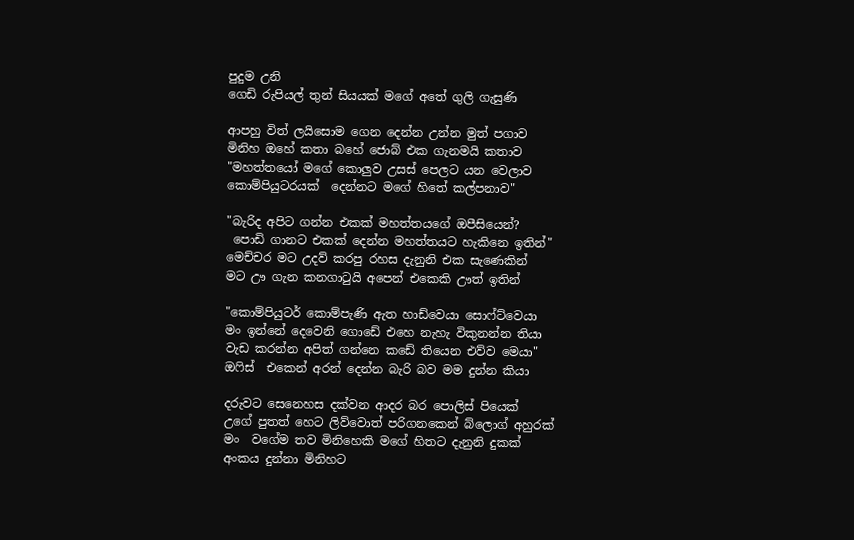පුදුම උනි
ගෙඩි රුපියල් තුන් සියයක් මගේ අතේ ගුලි ගැසුණි

ආපහු විත් ලයිසොම ගෙන දෙන්න උන්න මුත් පගාව
මිනිහ ඔහේ කතා බහේ ජොබ් එක ගැනමයි කතාව
"මහත්තයෝ මගේ කොලුව උසස් පෙලට යන වෙලාව
කොම්පියුටරයක්  දෙන්නට මගේ හිතේ කල්පනාව"

"බැරිද අපිට ගන්න එකක් මහත්තයගේ ඔපීසියෙන්?
 පොඩි ගානට එකක් දෙන්න මහත්තයට හැකිනෙ ඉතින්"
මෙච්චර මට උදව් කරපු රහස දැනුනි එක සැණෙකින්
මට ඌ ගැන කනගාටුයි අපෙන් එකෙකි ඌත් ඉතින්

"කොම්පියුටර් කොම්පැණි ඇත හාඩ්වෙයා සොෆ්ට්වෙයා
මං ඉන්නේ දෙවෙනි ගොඩේ එහෙ නැහැ විකුනන්න තියා
වැඩ කරන්න අපිත් ගන්නෙ කඩේ තියෙන එව්ව මෙයා"
ඔෆිස්  එකෙන් අරන් දෙන්න බැරි බව මම දුන්න කියා

දරුවට සෙනෙහස දක්වන ආදර බර පොලිස් පියෙක්
උගේ පුතත් හෙට ලිව්වොත් පරිගනකෙන් බ්ලොග් අහුරක්
මං  වගේම තව මිනිහෙකි මගේ හිතට දැනුනි දුකක්
අංකය දුන්නා මිනිහට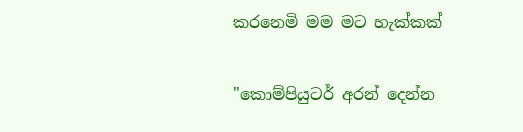කරනෙමි මම මට හැක්කක්

"කොම්පියුටර් අරන් දෙන්න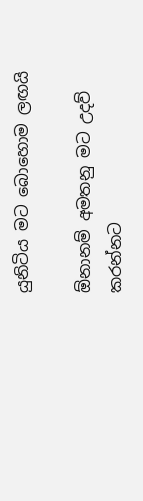යුනිටිය මට බොහොම ලඟයි

ඕනානම් අමතනු මට උදව් කරන්නට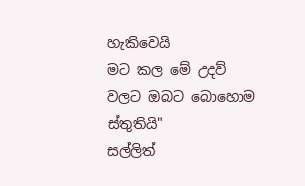හැකිවෙයි
මට කල මේ උදව් වලට ඔබට බොහොම ස්තුතියි"
සල්ලිත්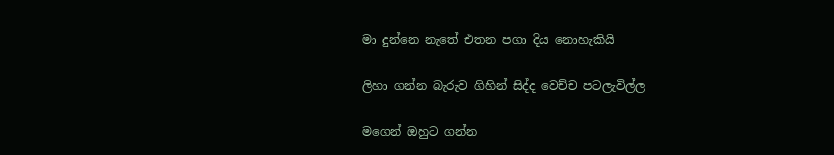මා දුන්නෙ නැතේ එතන පගා දිය නොහැකියි

ලිහා ගන්න බැරුව ගිහින් සිද්ද වෙච්ච පටලැවිල්ල

මගෙන් ඔහුට ගන්න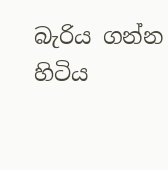බැරිය ගන්න හිටිය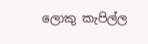ලොකු කැපිල්ල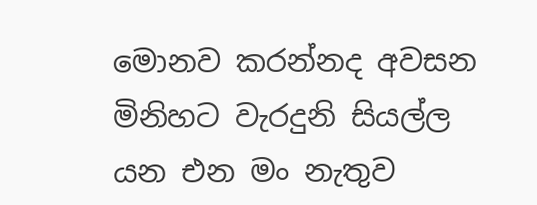මොනව කරන්නද අවසන මිනිහට වැරදුනි සියල්ල
යන එන මං නැතුව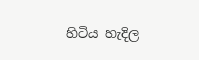හිටිය හැදිල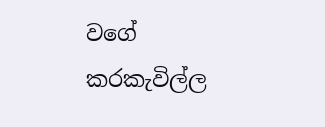වගේ කරකැවිල්ල